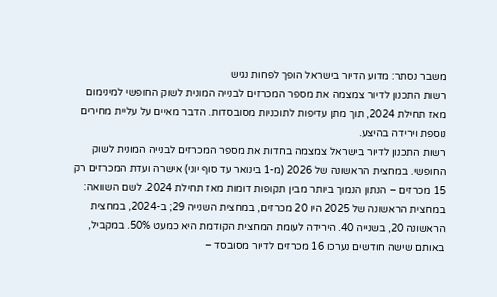משבר נסתר: מדוע הדיור בישראל הופך לפחות נגיש
רשות התכנון לדיור צמצמה את מספר המכרזים לבנייה המונית לשוק החופשי למינימום מאז תחילת 2024, תוך מתן עדיפות לתוכניות מסובסדות. הדבר מאיים על עליית מחירים נוספת וירידה בהיצע.
רשות התכנון לדיור בישראל צמצמה בחדות את מספר המכרזים לבנייה המונית לשוק החופשי. במחצית הראשונה של 2026 (מ-1 בינואר עד סוף יוני) אישרה ועדת המכרזים רק 15 מכרזים – הנתון הנמוך ביותר מבין תקופות דומות מאז תחילת 2024. לשם השוואה: במחצית הראשונה של 2025 היו 20 מכרזים, במחצית השנייה 29; ב-2024, במחצית הראשונה 20, בשנייה 40. הירידה לעומת המחצית הקודמת היא כמעט 50%. במקביל, באותם שישה חודשים נערכו 16 מכרזים לדיור מסובסד –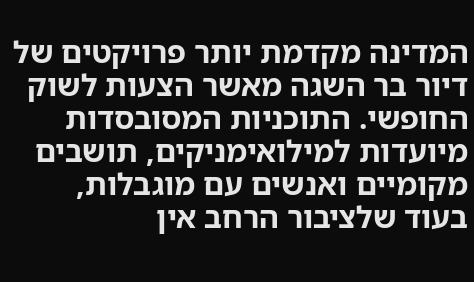המדינה מקדמת יותר פרויקטים של דיור בר השגה מאשר הצעות לשוק החופשי. התוכניות המסובסדות מיועדות למילואימניקים, תושבים מקומיים ואנשים עם מוגבלות, בעוד שלציבור הרחב אין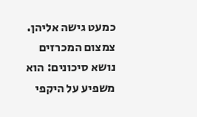כמעט גישה אליהן. צמצום המכרזים נושא סיכונים: הוא משפיע על היקפי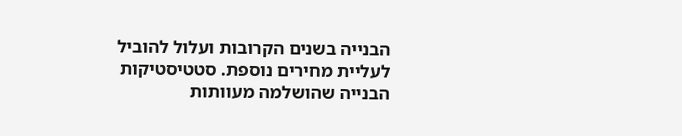הבנייה בשנים הקרובות ועלול להוביל לעליית מחירים נוספת. סטטיסטיקות הבנייה שהושלמה מעוותות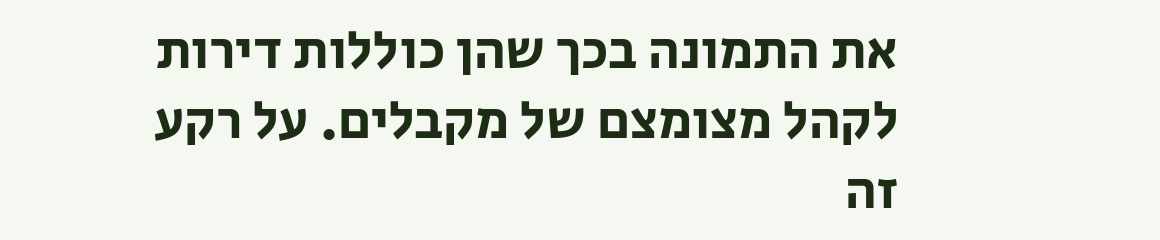את התמונה בכך שהן כוללות דירות לקהל מצומצם של מקבלים. על רקע זה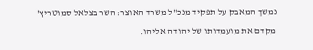נמשך המאבק על תפקיד מנכ"ל משרד האוצר: השר בצלאל סמוטריץ' מקדם את מועמדותו של יהודה אליהו.